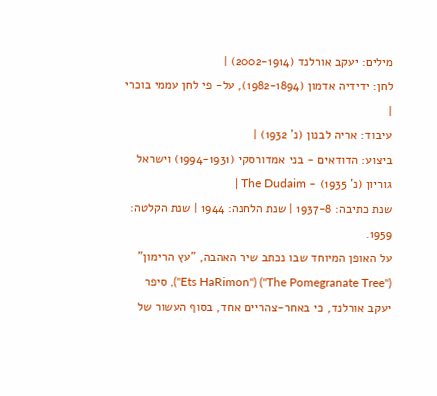מילים: יעקב אורלנד (2002-1914) |
לחן: ידידיה אדמון (1982-1894), על- פי לחן עממי בוכרי |
עיבוד: אריה לבנון (נ' 1932) |
ביצוע: הדודאים - בני אמדורסקי (1994-1931) וישראל גוריון (נ' 1935) - The Dudaim |
שנת כתיבה: 1937-8 | שנת הלחנה: 1944 | שנת הקלטה: 1959.
על האופן המיוחד שבו נכתב שיר האהבה, "עץ הרימון" ("The Pomegranate Tree") ("Ets HaRimon"), סיפר יעקב אורלנד, כי באחר-צהריים אחד, בסוף העשור של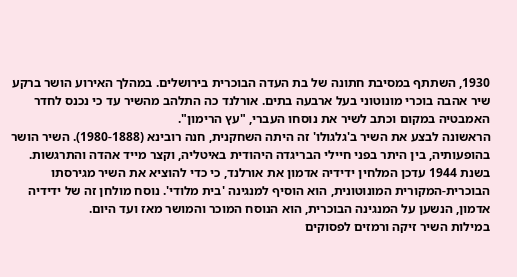1930, השתתף במסיבת חתונה של בת העדה הבוכרית בירושלים. במהלך האירוע הושר ברקע שיר אהבה בוכרי מונוטוני בעל ארבעה בתים. אורלנד כה התלהב מהשיר עד כי נכנס לחדר האמבטיה במקום וכתב לשיר את נוסחו העברי, "עץ הרימון".
הראשונה לבצע את השיר ב'גלגולו' זה היתה השחקנית, חנה רובינא (1980-1888). השיר הושר בהופעותיה, בין היתר בפני חיילי הבריגדה היהודית באיטליה, וקצר מייד אהדה והתרגשות.
בשנת 1944 עדכן המלחין ידידיה אדמון את אורלנד, כי כדי להוציא את השיר מגירסתו הבוכרית-המקורית המונוטונית, הוא הוסיף למנגינה 'בית מלודי'. נוסח מולחן זה של ידידיה אדמון, הנשען על המנגינה הבוכרית, הוא הנוסח המוכר והמושר מאז ועד היום.
במילות השיר זיקה ורמזים לפסוקים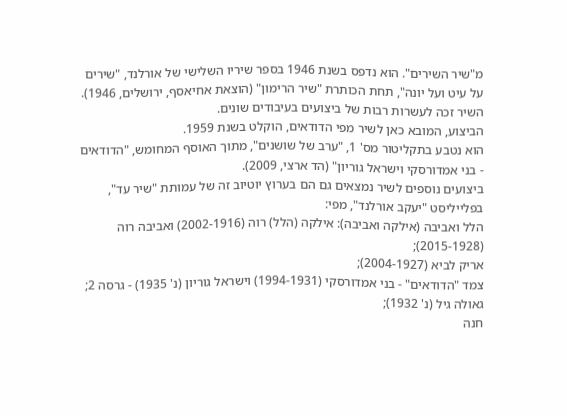מ"שיר השירים". הוא נדפס בשנת 1946 בספר שיריו השלישי של אורלנד, "שירים על עיט ועל יונה", תחת הכותרת "שיר הרימון" (הוצאת אחיאסף, ירושלים, 1946).
השיר זכה לעשרות רבות של ביצועים בעיבודים שונים.
הביצוע, המובא כאן לשיר מפי הדודאים, הוקלט בשנת 1959.
הוא נטבע בתקליטור מס' 1, "ערב של שושנים", מתוך האוסף המחומש, "הדודאים - בני אמדורסקי וישראל גוריון" (הד ארצי, 2009).
ביצועים נוספים לשיר נמצאים גם הם בערוץ יוטיוב זה של עמותת "שיר עד", בפלייליסט "יעקב אורלנד", מפי:
הלל ואביבה (אילקה ואביבה): אילקה (הלל) רוה (2002-1916) ואביבה רוה (2015-1928);
אריק לביא (2004-1927);
צמד "הדודאים" - בני אמדורסקי (1994-1931) וישראל גוריון (נ' 1935) - גרסה 2;
גאולה גיל (נ' 1932);
חנה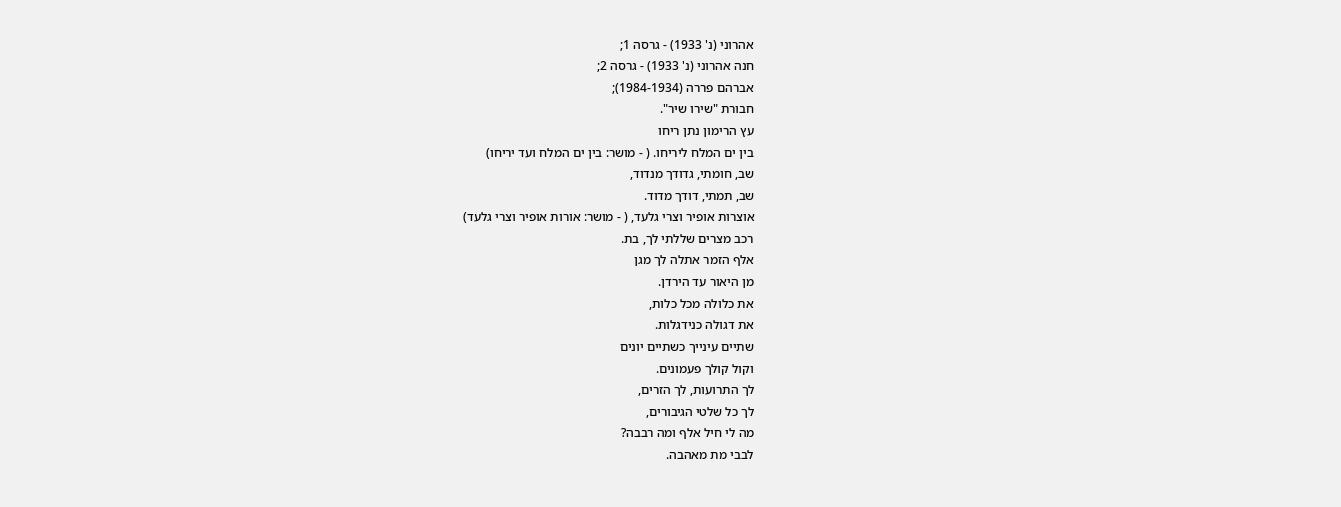אהרוני (נ' 1933) - גרסה 1;
חנה אהרוני (נ' 1933) - גרסה 2;
אברהם פררה (1984-1934);
חבורת "שירו שיר".
עץ הרימון נתן ריחו
בין ים המלח ליריחו. ( - מושר: בין ים המלח ועד יריחו)
שב, חומתי, גדודך מנדוד,
שב, תמתי, דודך מדוד.
אוצרות אופיר וצרי גלעד, ( - מושר: אורות אופיר וצרי גלעד)
רכב מצרים שללתי לך, בת.
אלף הזמר אתלה לך מגן
מן היאור עד הירדן.
את כלולה מכל כלות,
את דגולה כנידגלות.
שתיים עינייך כשתיים יונים
וקול קולך פעמונים.
לך התרועות, לך הזרים,
לך כל שלטי הגיבורים,
מה לי חיל אלף ומה רבבה?
לבבי מת מאהבה.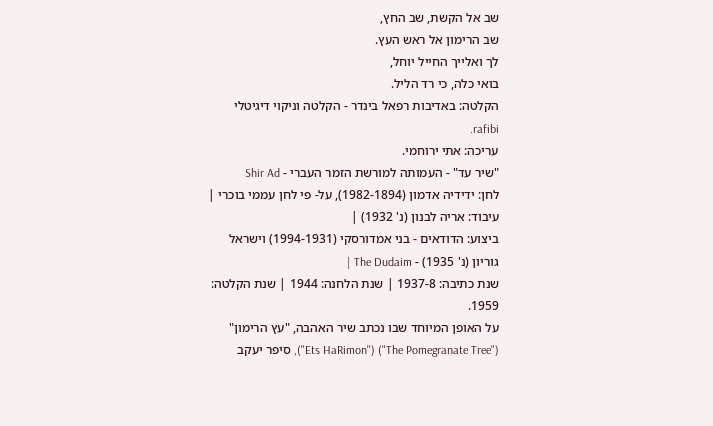שב אל הקשת, שב החץ,
שב הרימון אל ראש העץ.
לך ואלייך החייל יוחל,
בואי כלה, כי רד הליל.
הקלטה: באדיבות רפאל בינדר - הקלטה וניקוי דיגיטלי rafibi.
עריכה: אתי ירוחמי.
"שיר עד" - העמותה למורשת הזמר העברי - Shir Ad
לחן: ידידיה אדמון (1982-1894), על- פי לחן עממי בוכרי |
עיבוד: אריה לבנון (נ' 1932) |
ביצוע: הדודאים - בני אמדורסקי (1994-1931) וישראל גוריון (נ' 1935) - The Dudaim |
שנת כתיבה: 1937-8 | שנת הלחנה: 1944 | שנת הקלטה: 1959.
על האופן המיוחד שבו נכתב שיר האהבה, "עץ הרימון" ("The Pomegranate Tree") ("Ets HaRimon"), סיפר יעקב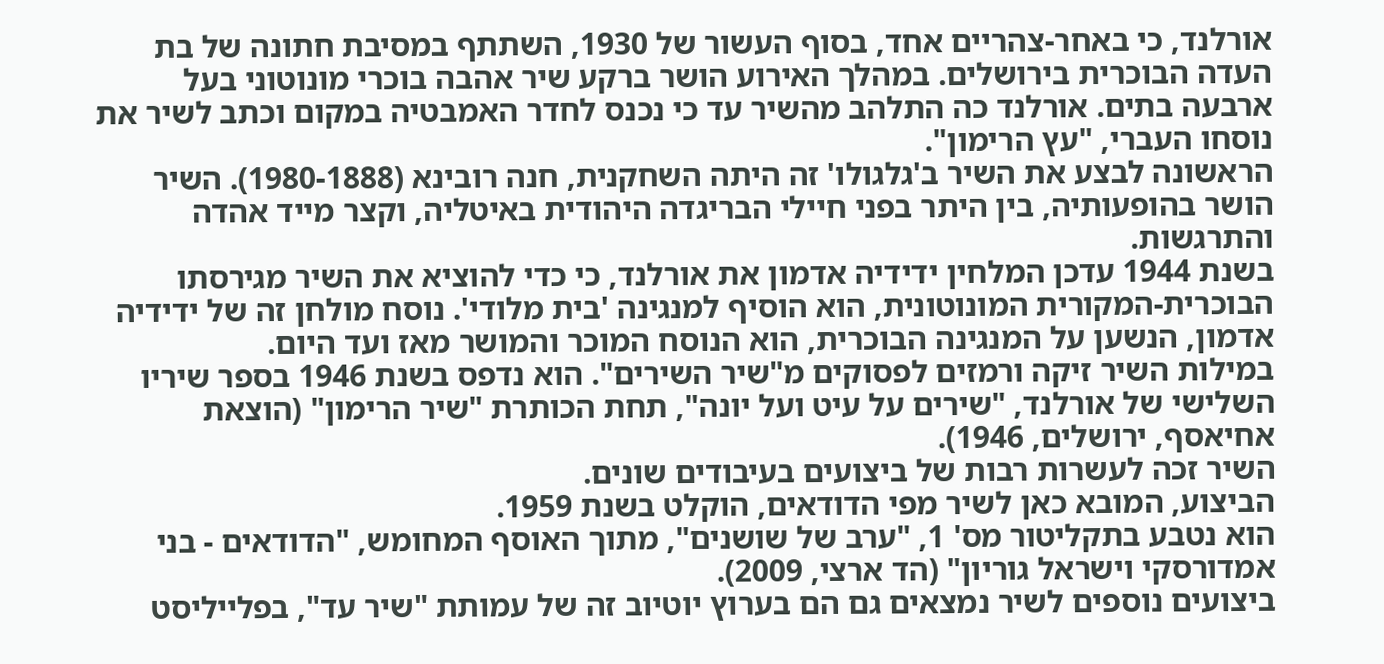אורלנד, כי באחר-צהריים אחד, בסוף העשור של 1930, השתתף במסיבת חתונה של בת העדה הבוכרית בירושלים. במהלך האירוע הושר ברקע שיר אהבה בוכרי מונוטוני בעל ארבעה בתים. אורלנד כה התלהב מהשיר עד כי נכנס לחדר האמבטיה במקום וכתב לשיר את נוסחו העברי, "עץ הרימון".
הראשונה לבצע את השיר ב'גלגולו' זה היתה השחקנית, חנה רובינא (1980-1888). השיר הושר בהופעותיה, בין היתר בפני חיילי הבריגדה היהודית באיטליה, וקצר מייד אהדה והתרגשות.
בשנת 1944 עדכן המלחין ידידיה אדמון את אורלנד, כי כדי להוציא את השיר מגירסתו הבוכרית-המקורית המונוטונית, הוא הוסיף למנגינה 'בית מלודי'. נוסח מולחן זה של ידידיה אדמון, הנשען על המנגינה הבוכרית, הוא הנוסח המוכר והמושר מאז ועד היום.
במילות השיר זיקה ורמזים לפסוקים מ"שיר השירים". הוא נדפס בשנת 1946 בספר שיריו השלישי של אורלנד, "שירים על עיט ועל יונה", תחת הכותרת "שיר הרימון" (הוצאת אחיאסף, ירושלים, 1946).
השיר זכה לעשרות רבות של ביצועים בעיבודים שונים.
הביצוע, המובא כאן לשיר מפי הדודאים, הוקלט בשנת 1959.
הוא נטבע בתקליטור מס' 1, "ערב של שושנים", מתוך האוסף המחומש, "הדודאים - בני אמדורסקי וישראל גוריון" (הד ארצי, 2009).
ביצועים נוספים לשיר נמצאים גם הם בערוץ יוטיוב זה של עמותת "שיר עד", בפלייליסט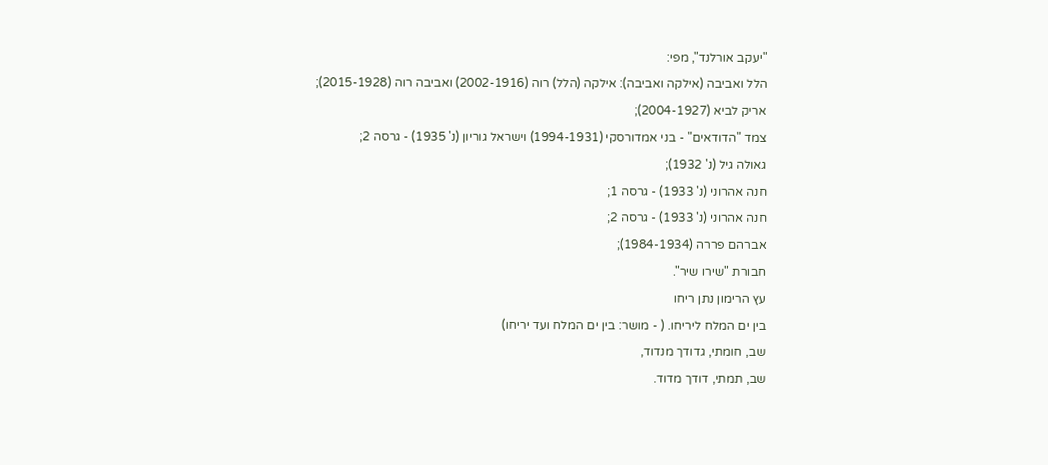"יעקב אורלנד", מפי:
הלל ואביבה (אילקה ואביבה): אילקה (הלל) רוה (2002-1916) ואביבה רוה (2015-1928);
אריק לביא (2004-1927);
צמד "הדודאים" - בני אמדורסקי (1994-1931) וישראל גוריון (נ' 1935) - גרסה 2;
גאולה גיל (נ' 1932);
חנה אהרוני (נ' 1933) - גרסה 1;
חנה אהרוני (נ' 1933) - גרסה 2;
אברהם פררה (1984-1934);
חבורת "שירו שיר".
עץ הרימון נתן ריחו
בין ים המלח ליריחו. ( - מושר: בין ים המלח ועד יריחו)
שב, חומתי, גדודך מנדוד,
שב, תמתי, דודך מדוד.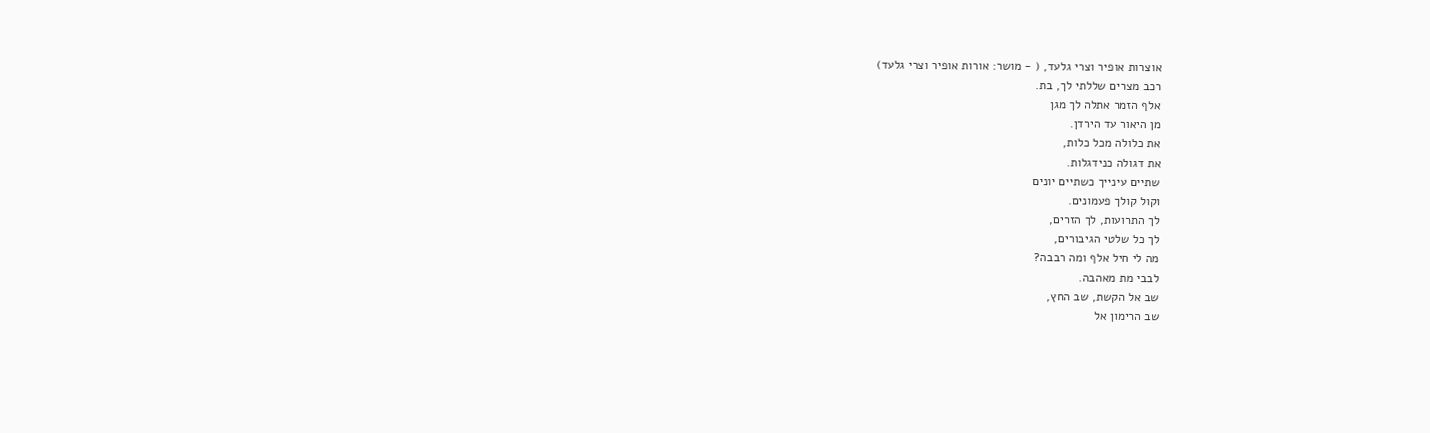אוצרות אופיר וצרי גלעד, ( - מושר: אורות אופיר וצרי גלעד)
רכב מצרים שללתי לך, בת.
אלף הזמר אתלה לך מגן
מן היאור עד הירדן.
את כלולה מכל כלות,
את דגולה כנידגלות.
שתיים עינייך כשתיים יונים
וקול קולך פעמונים.
לך התרועות, לך הזרים,
לך כל שלטי הגיבורים,
מה לי חיל אלף ומה רבבה?
לבבי מת מאהבה.
שב אל הקשת, שב החץ,
שב הרימון אל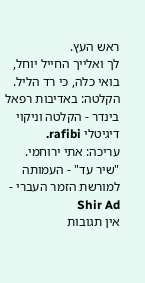ראש העץ.
לך ואלייך החייל יוחל,
בואי כלה, כי רד הליל.
הקלטה: באדיבות רפאל בינדר - הקלטה וניקוי דיגיטלי rafibi.
עריכה: אתי ירוחמי.
"שיר עד" - העמותה למורשת הזמר העברי - Shir Ad
אין תגובות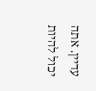עדיין. אתה יכול להיות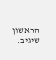הראשון שיגיב.